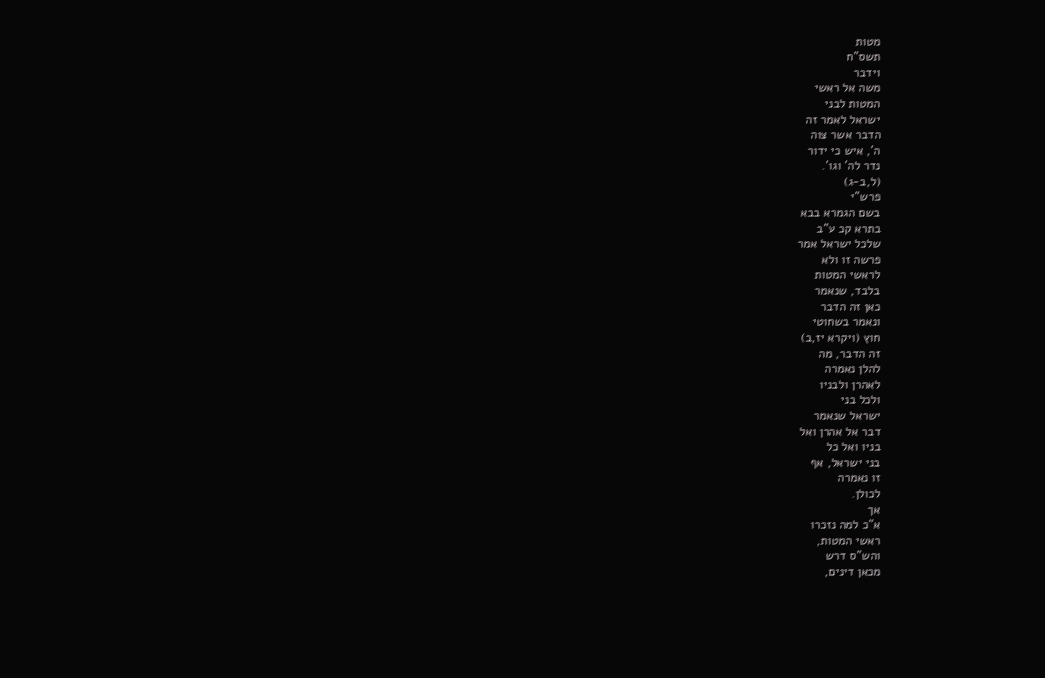מטות
תשס"ח
וידבר
משה אל ראשי
המטות לבני
ישראל לאמר זה
הדבר אשר צוה
ה', איש כי ידור
נדר לה' וגו'.
(ל,ב-ג)
פרש"י
בשם הגמרא בבא
בתרא קכ ע"ב
שלכל ישראל אמר
פרשה זו ולא
לראשי המטות
בלבד, שנאמר
כאן זה הדבר
ונאמר בשחוטי
חוץ (ויקרא יז,ב)
זה הדבר, מה
להלן נאמרה
לאהרן ולבניו
ולכל בני
ישראל שנאמר
דבר אל אהרן ואל
בניו ואל כל
בני ישראל, אף
זו נאמרה
לכולן.
אך
א"כ למה נזכרו
ראשי המטות,
והש"ס דרש
מכאן דינים,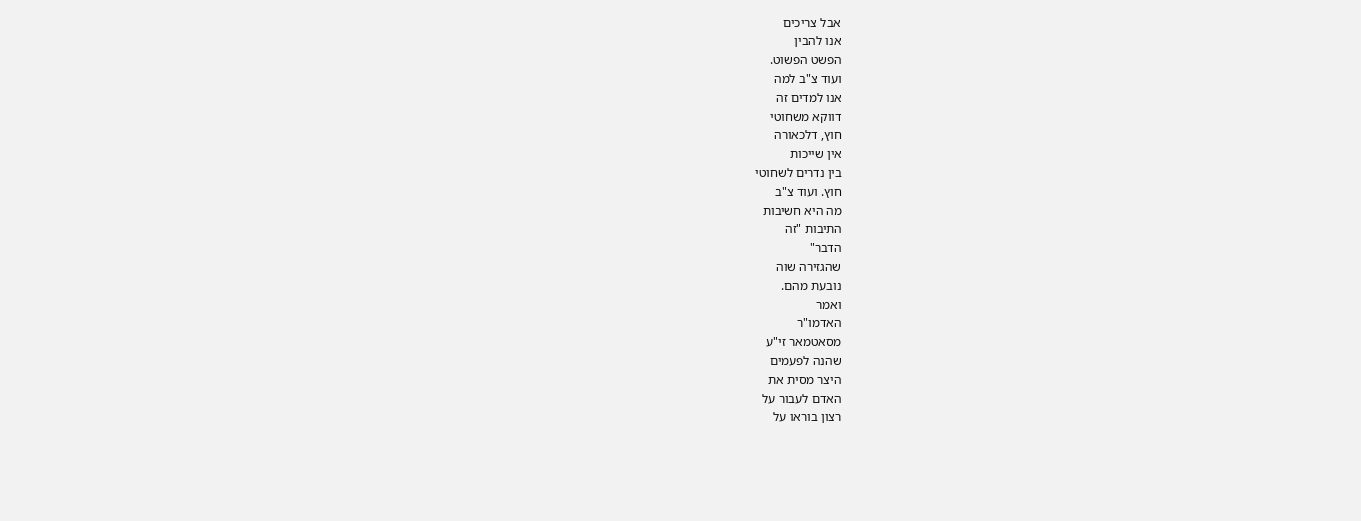אבל צריכים
אנו להבין
הפשט הפשוט.
ועוד צ"ב למה
אנו למדים זה
דווקא משחוטי
חוץ, דלכאורה
אין שייכות
בין נדרים לשחוטי
חוץ. ועוד צ"ב
מה היא חשיבות
התיבות "זה
הדבר"
שהגזירה שוה
נובעת מהם.
ואמר
האדמו"ר
מסאטמאר זי"ע
שהנה לפעמים
היצר מסית את
האדם לעבור על
רצון בוראו על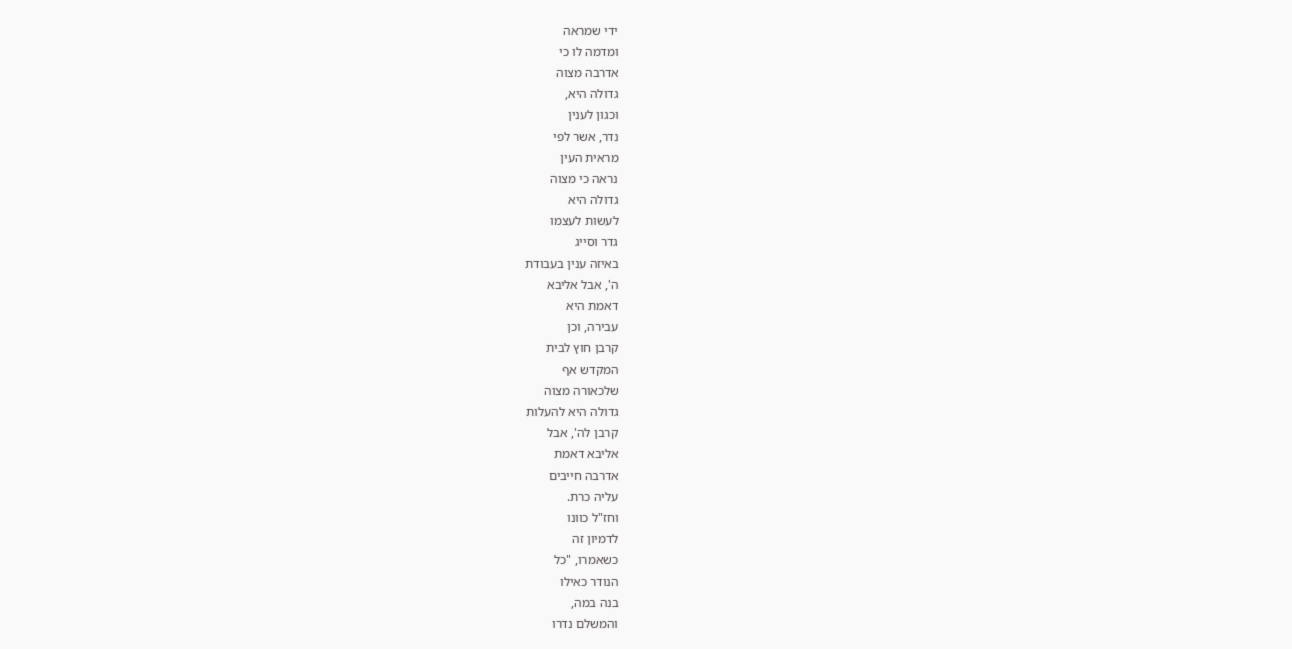ידי שמראה
ומדמה לו כי
אדרבה מצוה
גדולה היא,
וכגון לענין
נדר, אשר לפי
מראית העין
נראה כי מצוה
גדולה היא
לעשות לעצמו
גדר וסייג
באיזה ענין בעבודת
ה', אבל אליבא
דאמת היא
עבירה, וכן
קרבן חוץ לבית
המקדש אף
שלכאורה מצוה
גדולה היא להעלות
קרבן לה', אבל
אליבא דאמת
אדרבה חייבים
עליה כרת.
וחז"ל כוונו
לדמיון זה
כשאמרו, "כל
הנודר כאילו
בנה במה,
והמשלם נדרו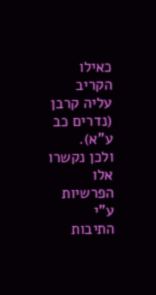כאילו הקריב
עליה קרבן
(נדרים כב ע"א).
ולכן נקשרו אלו
הפרשיות ע"י
התיבות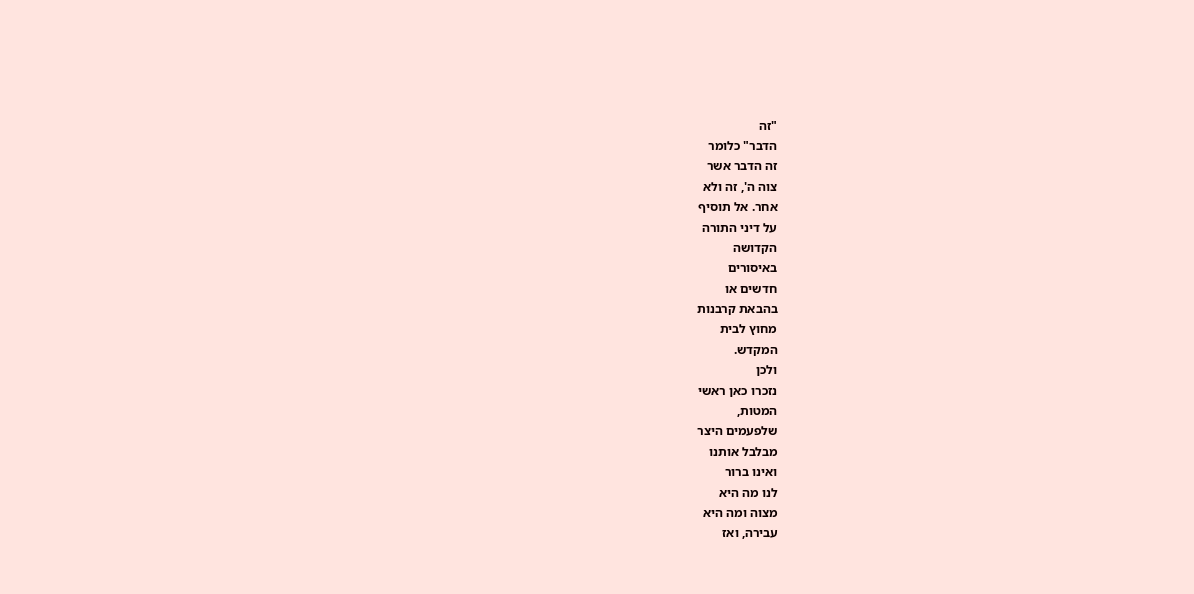"זה
הדבר" כלומר
זה הדבר אשר
צוה ה', זה ולא
אחר. אל תוסיף
על דיני התורה
הקדושה
באיסורים
חדשים או
בהבאת קרבנות
מחוץ לבית
המקדש.
ולכן
נזכרו כאן ראשי
המטות,
שלפעמים היצר
מבלבל אותנו
ואינו ברור
לנו מה היא
מצוה ומה היא
עבירה, ואז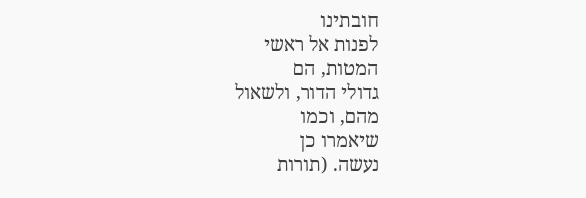חובתינו
לפנות אל ראשי
המטות, הם
גדולי הדור, ולשאול
מהם, וכמו
שיאמרו כן
נעשה. (תורות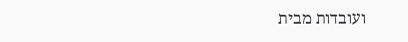ועובדות מבית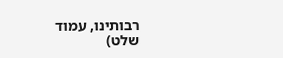רבותינו, עמוד
שלט)